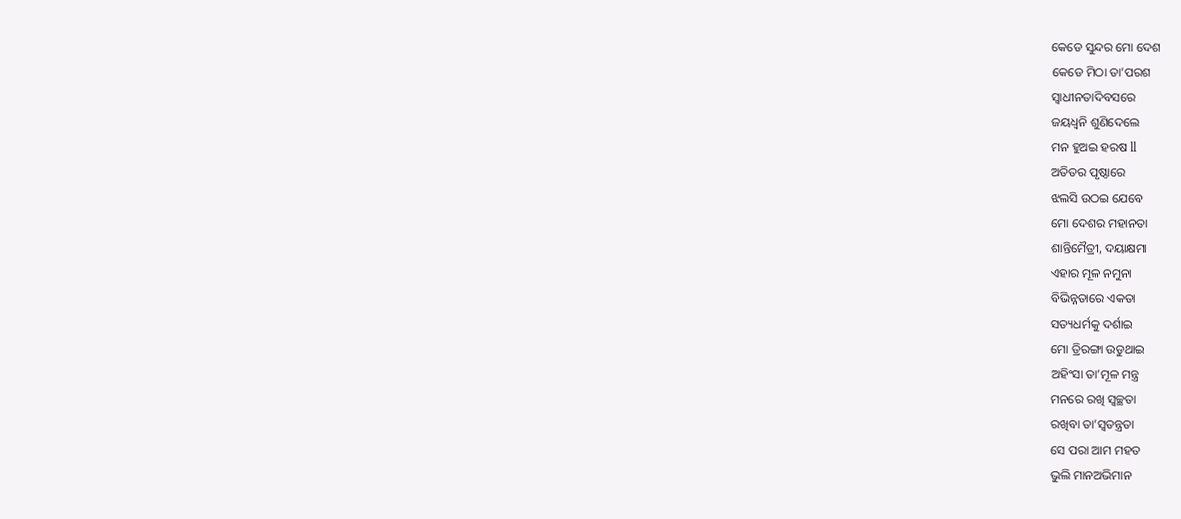କେଡେ ସୁନ୍ଦର ମୋ ଦେଶ
କେଡେ ମିଠା ତା’ପରଶ
ସ୍ୱାଧୀନତାଦିବସରେ
ଜୟଧ୍ୱନି ଶୁଣିଦେଲେ
ମନ ହୁଅଇ ହରଷ ll
ଅତିତର ପୃଷ୍ଠାରେ
ଝଲସି ଉଠଇ ଯେବେ
ମୋ ଦେଶର ମହାନତା
ଶାନ୍ତିମୈତ୍ରୀ, ଦୟାକ୍ଷମା
ଏହାର ମୂଳ ନମୁନା
ବିଭିନ୍ନତାରେ ଏକତା
ସତ୍ୟଧର୍ମକୁ ଦର୍ଶାଇ
ମୋ ତ୍ରିରଙ୍ଗା ଉଡୁଥାଇ
ଅହିଂସା ତା’ମୂଳ ମନ୍ତ୍ର
ମନରେ ରଖି ସ୍ୱଚ୍ଛତା
ରଖିବା ତା’ସ୍ୱତନ୍ତ୍ରତା
ସେ ପରା ଆମ ମହତ
ଭୁଲି ମାନଅଭିମାନ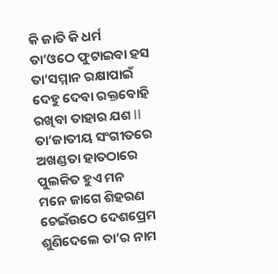କି ଜାତି କି ଧର୍ମ
ତା’ଓଠେ ଫୁଟାଇବା ହସ
ତା’ସମ୍ମାନ ରକ୍ଷାପାଇଁ
ଦେହୁ ଦେବା ରକ୍ତବୋହି
ରଖିବା ତାହାର ଯଶ ll
ତା’ଜାତୀୟ ସଂଗୀତରେ
ଅଖଣ୍ଡତା ହାତଠାରେ
ପୁଲକିତ ହୁଏ ମନ
ମନେ ଜାଗେ ଶିହରଣ
ଚେଇଁଉଠେ ଦେଶପ୍ରେମ
ଶୁଣିଦେଲେ ତା’ର ନାମ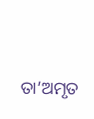ତା’ଅମୃତ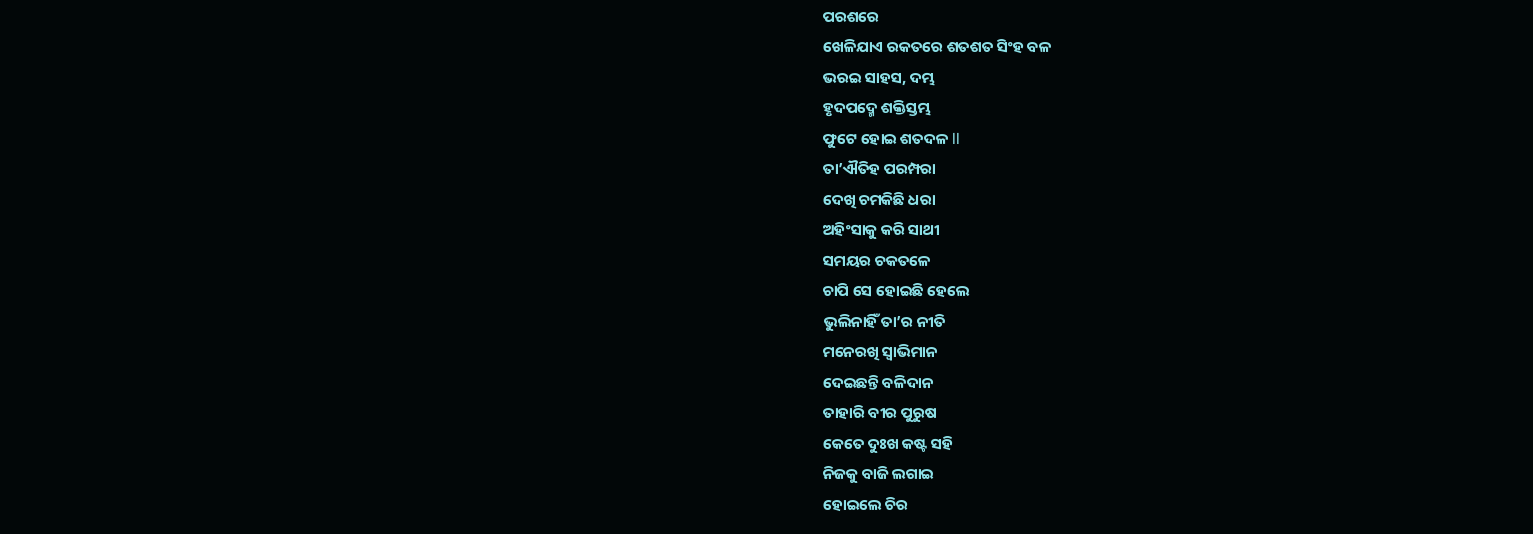ପରଶରେ
ଖେଳିଯାଏ ରକତରେ ଶତଶତ ସିଂହ ବଳ
ଭରଇ ସାହସ, ଦମ୍ଭ
ହୃଦପଦ୍ମେ ଶକ୍ତିସ୍ତମ୍ଭ
ଫୁଟେ ହୋଇ ଶତଦଳ ll
ତା’ଐତିହ ପରମ୍ପରା
ଦେଖି ଚମକିଛି ଧରା
ଅହିଂସାକୁ କରି ସାଥୀ
ସମୟର ଚକତଳେ
ଚାପି ସେ ହୋଇଛି ହେଲେ
ଭୁଲିନାହିଁ ତା’ର ନୀତି
ମନେରଖି ସ୍ୱାଭିମାନ
ଦେଇଛନ୍ତି ବଳିଦାନ
ତାହାରି ବୀର ପୁରୁଷ
କେତେ ଦୁଃଖ କଷ୍ଟ ସହି
ନିଜକୁ ବାଜି ଲଗାଇ
ହୋଇଲେ ଚିର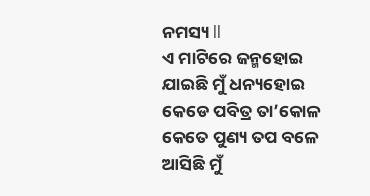ନମସ୍ୟ ll
ଏ ମାଟିରେ ଜନ୍ମହୋଇ
ଯାଇଛି ମୁଁ ଧନ୍ୟହୋଇ
କେଡେ ପବିତ୍ର ତା’କୋଳ
କେତେ ପୁଣ୍ୟ ତପ ବଳେ
ଆସିଛି ମୁଁ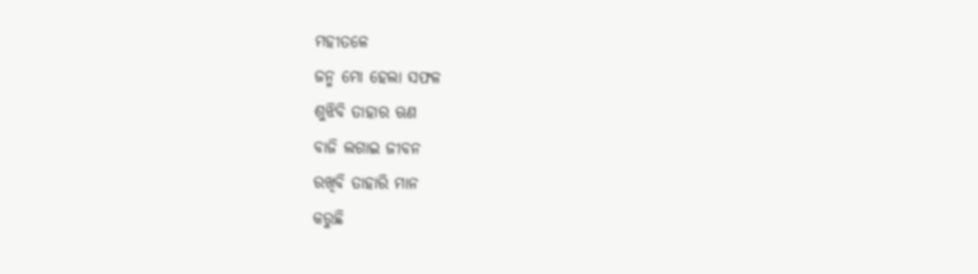ମହୀତଳେ
ଜନ୍ମ ମୋ ହେଲା ସଫଳ
ଶୁଝିବି ତାହାର ଋଣ
ବାଜି ଲଗାଇ ଜୀବନ
ରଖିବି ତାହାରି ମାନ
କରୁଛି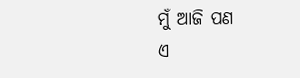ମୁଁ ଆଜି ପଣ
ଏ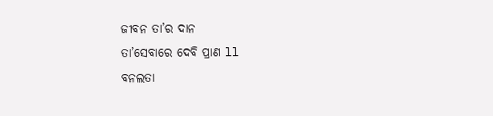ଜୀବନ ତା’ର ଦାନ
ତା’ସେବାରେ ଦେବି ପ୍ରାଣ ll
ବନଲତା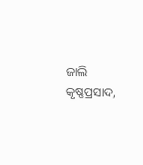ଜାଲି
କୃଷ୍ଣପ୍ରସାଦ,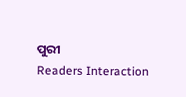ପୁରୀ
Readers Interaction